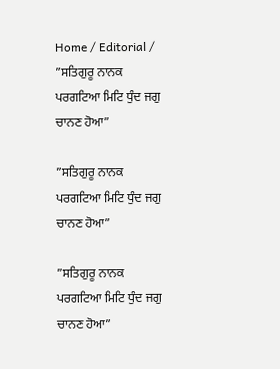Home / Editorial / ”ਸਤਿਗੁਰੂ ਨਾਨਕ ਪਰਗਟਿਆ ਮਿਟਿ ਧੁੰਦ ਜਗੁ ਚਾਨਣ ਹੋਆ”

”ਸਤਿਗੁਰੂ ਨਾਨਕ ਪਰਗਟਿਆ ਮਿਟਿ ਧੁੰਦ ਜਗੁ ਚਾਨਣ ਹੋਆ”

”ਸਤਿਗੁਰੂ ਨਾਨਕ ਪਰਗਟਿਆ ਮਿਟਿ ਧੁੰਦ ਜਗੁ ਚਾਨਣ ਹੋਆ”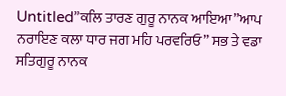Untitled”ਕਲਿ ਤਾਰਣ ਗੁਰੂ ਨਾਨਕ ਆਇਆ”ਆਪ ਨਰਾਇਣ ਕਲਾ ਧਾਰ ਜਗ ਮਹਿ ਪਰਵਰਿਓ” ਸਭ ਤੇ ਵਡਾ ਸਤਿਗੁਰੂ ਨਾਨਕ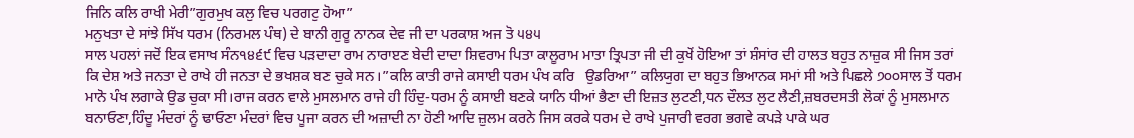ਜਿਨਿ ਕਲਿ ਰਾਖੀ ਮੇਰੀ”ਗੁਰਮੁਖ ਕਲੁ ਵਿਚ ਪਰਗਟੁ ਹੋਆ”
ਮਨੁਖਤਾ ਦੇ ਸਾਂਝੇ ਸਿੱਖ ਧਰਮ (ਨਿਰਮਲ ਪੰਥ) ਦੇ ਬਾਨੀ ਗੁਰੂ ਨਾਨਕ ਦੇਵ ਜੀ ਦਾ ਪਰਕਾਸ਼ ਅਜ ਤੋ ੫੪੫
ਸਾਲ ਪਹਲਾਂ ਜਦੋਂ ਇਕ ਵਸਾਖ ਸੰਨ੧੪੬੯ ਵਿਚ ਪੜਦਾਦਾ ਰਾਮ ਨਾਰਾੲਣ ਬੇਦੀ ਦਾਦਾ ਸ਼ਿਵਰਾਮ ਪਿਤਾ ਕਾਲੂਰਾਮ ਮਾਤਾ ਤ੍ਰਿਪਤਾ ਜੀ ਦੀ ਕੁਖੋਂ ਹੋਇਆ ਤਾਂ ਸ਼ੰਸਾਂਰ ਦੀ ਹਾਲਤ ਬਹੁਤ ਨਾਜ਼ੁਕ ਸੀ ਜਿਸ ਤਰਾਂ ਕਿ ਦੇਸ਼ ਅਤੇ ਜਨਤਾ ਦੇ ਰਾਖੇ ਹੀ ਜਨਤਾ ਦੇ ਭਖਸ਼ਕ ਬਣ ਚੁਕੇ ਸਨ।”ਕਲਿ ਕਾਤੀ ਰਾਜੇ ਕਸਾਈ ਧਰਮ ਪੰਖ ਕਰਿ   ਉਡਰਿਆ” ਕਲਿਯੁਗ ਦਾ ਬਹੁਤ ਭਿਆਨਕ ਸਮਾਂ ਸੀ ਅਤੇ ਪਿਛਲੇ ੭੦੦ਸਾਲ ਤੋਂ ਧਰਮ ਮਾਨੋ ਪੰਖ ਲਗਾਕੇ ਉਡ ਚੁਕਾ ਸੀ।ਰਾਜ ਕਰਨ ਵਾਲੇ ਮੁਸਲਮਾਨ ਰਾਜੇ ਹੀ ਹਿੰਦੁ-ਧਰਮ ਨੂੰ ਕਸਾਈ ਬਣਕੇ ਯਾਨਿ ਧੀਆਂ ਭੈਣਾ ਦੀ ਇਜ਼ਤ ਲੁਟਣੀ,ਧਨ ਦੌਲਤ ਲੁਟ ਲੈਣੀ,ਜ਼ਬਰਦਸਤੀ ਲੋਕਾਂ ਨੂੰ ਮੁਸਲਮਾਨ ਬਨਾਓਣਾ,ਹਿੰਦੂ ਮੰਦਰਾਂ ਨੂੰ ਢਾਓਣਾ ਮੰਦਰਾਂ ਵਿਚ ਪੂਜਾ ਕਰਨ ਦੀ ਅਜ਼ਾਦੀ ਨਾ ਹੋਣੀ ਆਦਿ ਜ਼ੁਲਮ ਕਰਨੇ ਜਿਸ ਕਰਕੇ ਧਰਮ ਦੇ ਰਾਖੇ ਪੁਜਾਰੀ ਵਰਗ ਭਗਵੇ ਕਪੜੇ ਪਾਕੇ ਘਰ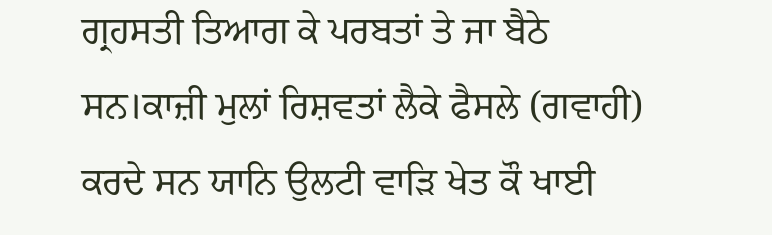ਗ੍ਰਹਸਤੀ ਤਿਆਗ ਕੇ ਪਰਬਤਾਂ ਤੇ ਜਾ ਬੈਠੇ ਸਨ।ਕਾਜ਼ੀ ਮੁਲਾਂ ਰਿਸ਼ਵਤਾਂ ਲੈਕੇ ਫੈਸਲੇ (ਗਵਾਹੀ) ਕਰਦੇ ਸਨ ਯਾਨਿ ਉਲਟੀ ਵਾੜਿ ਖੇਤ ਕੌ ਖਾਈ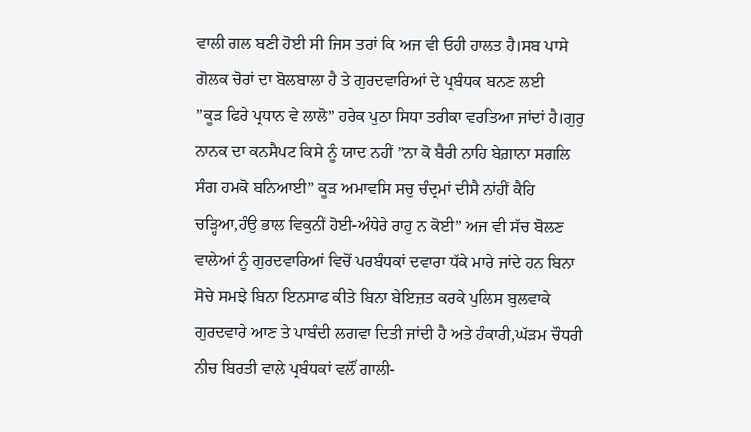ਵਾਲੀ ਗਲ ਬਣੀ ਹੋਈ ਸੀ ਜਿਸ ਤਰਾਂ ਕਿ ਅਜ ਵੀ ਓਹੀ ਹਾਲਤ ਹੈ।ਸਬ ਪਾਸੇ ਗੋਲਕ ਚੋਰਾਂ ਦਾ ਬੋਲਬਾਲਾ ਹੈ ਤੇ ਗੁਰਦਵਾਰਿਆਂ ਦੇ ਪ੍ਰਬੰਧਕ ਬਨਣ ਲਈ
”ਕੂੜ ਫਿਰੇ ਪ੍ਰਧਾਨ ਵੇ ਲਾਲੋ” ਹਰੇਕ ਪੁਠਾ ਸਿਧਾ ਤਰੀਕਾ ਵਰਤਿਆ ਜਾਂਦਾਂ ਹੈ।ਗੁਰੁ ਨਾਨਕ ਦਾ ਕਨਸੈਪਟ ਕਿਸੇ ਨੂੰ ਯਾਦ ਨਹੀਂ ”ਨਾ ਕੋ ਬੈਰੀ ਨਾਹਿ ਬੇਗ਼ਾਨਾ ਸਗਲਿ ਸੰਗ ਹਮਕੋ ਬਨਿਆਈ” ਕੂੜ ਅਮਾਵਸਿ ਸਚੁ ਚੰਦ੍ਰਮਾਂ ਦੀਸੈ ਨਾਂਹੀਂ ਕੈਹਿ ਚੜ੍ਹਿਆ,ਹੰਉ ਭਾਲ ਵਿਕੁਨੀਂ ਹੋਈ-ਅੰਧੇਰੇ ਰਾਹੁ ਨ ਕੋਈ” ਅਜ ਵੀ ਸੱਚ ਬੋਲਣ ਵਾਲੇਆਂ ਨੂੰ ਗੁਰਦਵਾਰਿਆਂ ਵਿਚੋਂ ਪਰਬੰਧਕਾਂ ਦਵਾਰਾ ਧੱਕੇ ਮਾਰੇ ਜਾਂਦੇ ਹਨ ਬਿਨਾ ਸੋਚੇ ਸਮਝੇ ਬਿਨਾ ਇਨਸਾਫ ਕੀਤੇ ਬਿਨਾ ਬੇਇਜ਼ਤ ਕਰਕੇ ਪੁਲਿਸ ਬੁਲਵਾਕੇ ਗੁਰਦਵਾਰੇ ਆਣ ਤੇ ਪਾਬੰਦੀ ਲਗਵਾ ਦਿਤੀ ਜਾਂਦੀ ਹੈ ਅਤੇ ਹੰਕਾਰੀ,ਘੱੜਮ ਚੌਧਰੀ ਨੀਚ ਬਿਰਤੀ ਵਾਲੇ ਪ੍ਰਬੰਧਕਾਂ ਵਲੌਂ ਗਾਲੀ-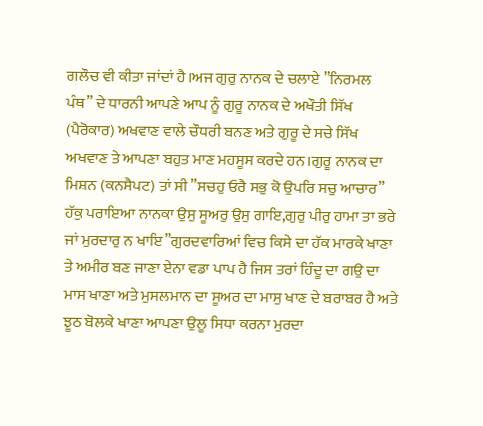ਗਲੌਚ ਵੀ ਕੀਤਾ ਜਾਂਦਾਂ ਹੈ।ਅਜ ਗੁਰੁ ਨਾਨਕ ਦੇ ਚਲਾਏ ”ਨਿਰਮਲ ਪੰਥ” ਦੇ ਧਾਰਨੀ ਆਪਣੇ ਆਪ ਨੂੰ ਗੁਰੂ ਨਾਨਕ ਦੇ ਅਖੌਤੀ ਸਿੱਖ (ਪੈਰੋਕਾਰ) ਅਖਵਾਣ ਵਾਲੇ ਚੌਧਰੀ ਬਨਣ ਅਤੇ ਗੁਰੂ ਦੇ ਸਚੇ ਸਿੱਖ ਅਖਵਾਣ ਤੇ ਆਪਣਾ ਬਹੁਤ ਮਾਣ ਮਹਸੂਸ ਕਰਦੇ ਹਨ।ਗੁਰੂ ਨਾਨਕ ਦਾ ਮਿਸ਼ਨ (ਕਨਸੈਪਟ) ਤਾਂ ਸੀ ”ਸਚਹੁ ਓਰੈ ਸਭੁ ਕੋ ਉਪਰਿ ਸਚੁ ਆਚਾਰ” ਹੱਕੁ ਪਰਾਇਆ ਨਾਨਕਾ ਉਸੁ ਸੂਅਰੁ ਉਸੁ ਗਾਇ,ਗੁਰੁ ਪੀਰੁ ਹਾਮਾ ਤਾ ਭਰੇ ਜਾਂ ਮੁਰਦਾਰੁ ਨ ਖਾਇ”ਗੁਰਦਵਾਰਿਆਂ ਵਿਚ ਕਿਸੇ ਦਾ ਹੱਕ ਮਾਰਕੇ ਖਾਣਾ ਤੇ ਅਮੀਰ ਬਣ ਜਾਣਾ ਏਨਾ ਵਡਾ ਪਾਪ ਹੈ ਜਿਸ ਤਰਾਂ ਹਿੰਦੂ ਦਾ ਗਉ ਦਾ ਮਾਸ ਖਾਣਾ ਅਤੇ ਮੁਸਲਮਾਨ ਦਾ ਸੂਅਰ ਦਾ ਮਾਸੁ ਖਾਣ ਦੇ ਬਰਾਬਰ ਹੈ ਅਤੇ ਝੂਠ ਬੋਲਕੇ ਖਾਣਾ ਆਪਣਾ ਉਲੂ ਸਿਧਾ ਕਰਨਾ ਮੁਰਦਾ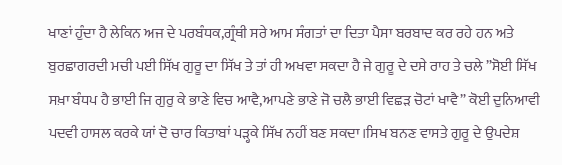ਖਾਣਾਂ ਹੁੰਦਾ ਹੈ ਲੇਕਿਨ ਅਜ ਦੇ ਪਰਬੰਧਕ,ਗ੍ਰੰਥੀ ਸਰੇ ਆਮ ਸੰਗਤਾਂ ਦਾ ਦਿਤਾ ਪੈਸਾ ਬਰਬਾਦ ਕਰ ਰਹੇ ਹਨ ਅਤੇ ਬੁਰਛਾਗਰਦੀ ਮਚੀ ਪਈ ਸਿੱਖ ਗੁਰੂ ਦਾ ਸਿੱਖ ਤੇ ਤਾਂ ਹੀ ਅਖਵਾ ਸਕਦਾ ਹੈ ਜੇ ਗੁਰੂ ਦੇ ਦਸੇ ਰਾਹ ਤੇ ਚਲੇ ”ਸੋਈ ਸਿੱਖ ਸਖ਼ਾ ਬੰਧਪ ਹੈ ਭਾਈ ਜਿ ਗੁਰੁ ਕੇ ਭਾਣੇ ਵਿਚ ਆਵੈ,ਆਪਣੇ ਭਾਣੇ ਜੋ ਚਲੈ ਭਾਈ ਵਿਛੜ ਚੋਟਾਂ ਖਾਵੈ” ਕੋਈ ਦੁਨਿਆਵੀ ਪਦਵੀ ਹਾਸਲ ਕਰਕੇ ਯਾਂ ਦੋ ਚਾਰ ਕਿਤਾਬਾਂ ਪੜ੍ਹਕੇ ਸਿੱਖ ਨਹੀਂ ਬਣ ਸਕਦਾ।ਸਿਖ ਬਨਣ ਵਾਸਤੇ ਗੁਰੂ ਦੇ ਉਪਦੇਸ਼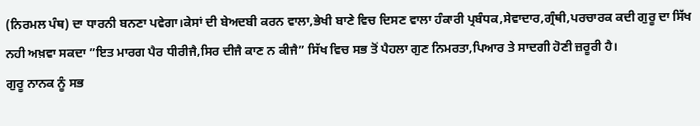(ਨਿਰਮਲ ਪੰਥ) ਦਾ ਧਾਰਨੀ ਬਨਣਾ ਪਵੇਗਾ।ਕੇਸਾਂ ਦੀ ਬੇਅਦਬੀ ਕਰਨ ਵਾਲਾ,ਭੇਖੀ ਬਾਣੇ ਵਿਚ ਦਿਸਣ ਵਾਲਾ ਹੰਕਾਰੀ ਪ੍ਰਬੰਧਕ,ਸੇਵਾਦਾਰ,ਗ੍ਰੰਥੀ,ਪਰਚਾਰਕ ਕਦੀ ਗੁਰੂ ਦਾ ਸਿੱਖ ਨਹੀ ਅਖ਼ਵਾ ਸਕਦਾ ”ਇਤ ਮਾਰਗ ਪੈਰ ਧੀਰੀਜੈ,ਸਿਰ ਦੀਜੈ ਕਾਣ ਨ ਕੀਜੈ” ਸਿੱਖ ਵਿਚ ਸਭ ਤੋਂ ਪੈਹਲਾ ਗੁਣ ਨਿਮਰਤਾ,ਪਿਆਰ ਤੇ ਸਾਦਗੀ ਹੋਣੀ ਜ਼ਰੂਰੀ ਹੈ।
ਗੁਰੂ ਨਾਨਕ ਨੂੰ ਸਭ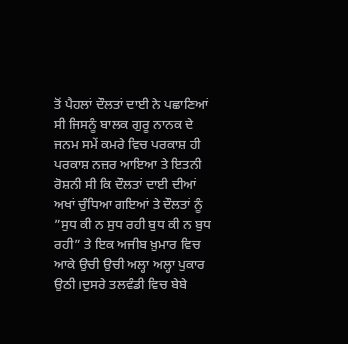ਤੋਂ ਪੈਹਲਾਂ ਦੌਲਤਾਂ ਦਾਈ ਨੇ ਪਛਾਣਿਆਂ ਸੀ ਜਿਸਨੂੰ ਬਾਲਕ ਗੁਰੂ ਨਾਨਕ ਦੇ ਜਨਮ ਸਮੇਂ ਕਮਰੇ ਵਿਚ ਪਰਕਾਸ਼ ਹੀ ਪਰਕਾਸ਼ ਨਜ਼ਰ ਆਇਆ ਤੇ ਇਤਨੀ ਰੋਸ਼ਨੀ ਸੀ ਕਿ ਦੌਲਤਾਂ ਦਾਈ ਦੀਆਂ ਅਖਾਂ ਚੁੰਧਿਆ ਗਇਆਂ ਤੇ ਦੌਲਤਾਂ ਨੂੰ ”ਸੁਧ ਕੀ ਨ ਸੁਧ ਰਹੀ ਬੁਧ ਕੀ ਨ ਬੁਧ ਰਹੀ” ਤੇ ਇਕ ਅਜੀਬ ਖ਼ੁਮਾਰ ਵਿਚ ਆਕੇ ਉਚੀ ਉਚੀ ਅਲ੍ਹਾ ਅਲ੍ਹਾ ਪੁਕਾਰ ਉਠੀ।ਦੁਸਰੇ ਤਲਵੰਡੀ ਵਿਚ ਬੇਬੇ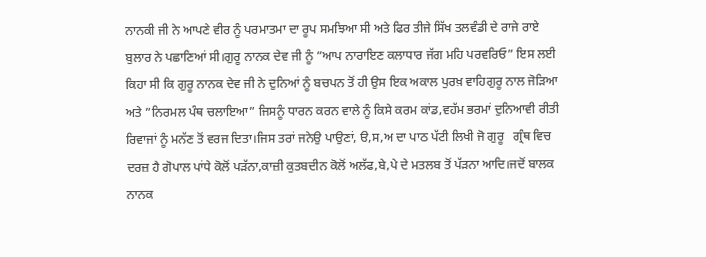ਨਾਨਕੀ ਜੀ ਨੇ ਆਪਣੇ ਵੀਰ ਨੂੰ ਪਰਮਾਤਮਾ ਦਾ ਰੂਪ ਸਮਝਿਆ ਸੀ ਅਤੇ ਫਿਰ ਤੀਜੇ ਸਿੱਖ ਤਲਵੰਡੀ ਦੇ ਰਾਜੇ ਰਾਏ ਬੁਲਾਰ ਨੇ ਪਛਾਣਿਆਂ ਸੀ।ਗੁਰੂ ਨਾਨਕ ਦੇਵ ਜੀ ਨੂੰ ”ਆਪ ਨਾਰਾਇਣ ਕਲਾਧਾਰ ਜੱਗ ਮਹਿ ਪਰਵਰਿਓ” ਇਸ ਲਈ ਕਿਹਾ ਸੀ ਕਿ ਗੁਰੂ ਨਾਨਕ ਦੇਵ ਜੀ ਨੇ ਦੁਨਿਆਂ ਨੂੰ ਬਚਪਨ ਤੋਂ ਹੀ ਉਸ ਇਕ ਅਕਾਲ ਪੁਰਖ਼ ਵਾਹਿਗੁਰੂ ਨਾਲ ਜੋੜਿਆ ਅਤੇ ”ਨਿਰਮਲ ਪੰਥ ਚਲਾਇਆ” ਜਿਸਨੂੰ ਧਾਰਨ ਕਰਨ ਵਾਲੇ ਨੂੰ ਕਿਸੇ ਕਰਮ ਕਾਂਡ,ਵਹੱਮ ਭਰਮਾਂ ਦੁਨਿਆਵੀ ਰੀਤੀ ਰਿਵਾਜਾਂ ਨੂੰ ਮਨੱਣ ਤੋਂ ਵਰਜ ਦਿਤਾ।ਜਿਸ ਤਰਾਂ ਜਨੇਉ ਪਾਉਣਾਂ, ੳ,ਸ,ਅ ਦਾ ਪਾਠ ਪੱਟੀ ਲਿਖੀ ਜੋ ਗੁਰੂ   ਗ੍ਰੰਥ ਵਿਚ ਦਰਜ਼ ਹੈ ਗੋਪਾਲ ਪਾਂਧੇ ਕੋਲੋਂ ਪੜੱਨਾ,ਕਾਜ਼ੀ ਕੁਤਬਦੀਨ ਕੋਲੋਂ ਅਲੱਫ,ਬੇ,ਪੇ ਦੇ ਮਤਲਬ ਤੋਂ ਪੱੜਨਾ ਆਦਿ।ਜਦੋਂ ਬਾਲਕ ਨਾਨਕ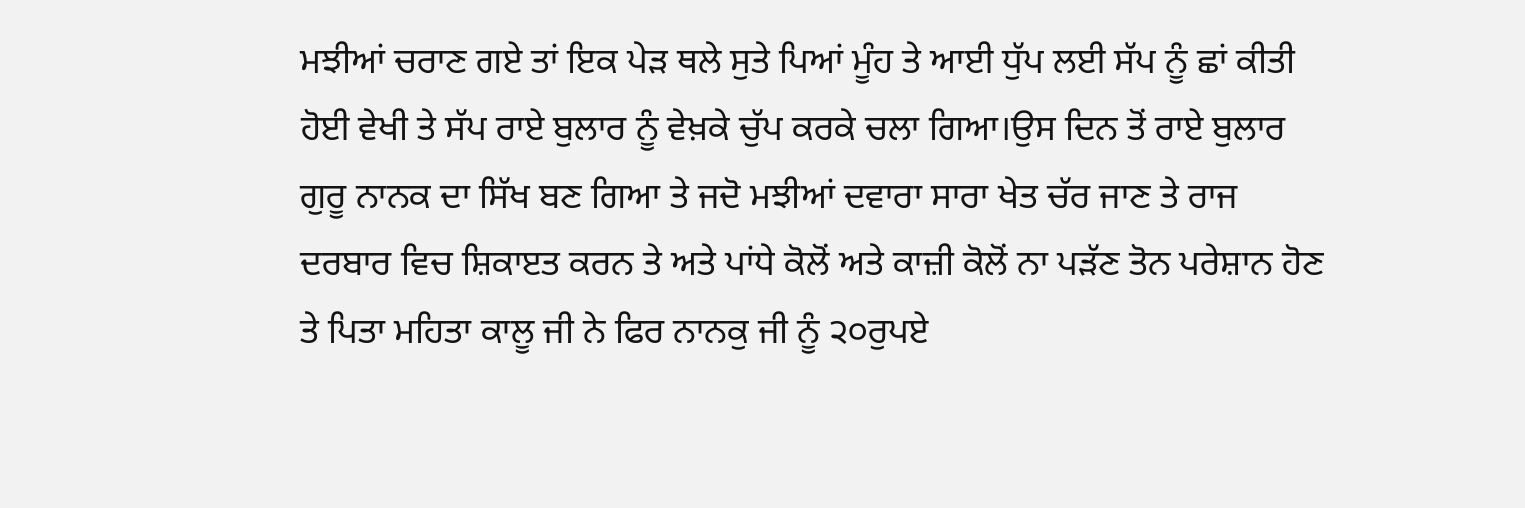ਮਝੀਆਂ ਚਰਾਣ ਗਏ ਤਾਂ ਇਕ ਪੇੜ ਥਲੇ ਸੁਤੇ ਪਿਆਂ ਮੂੰਹ ਤੇ ਆਈ ਧੁੱਪ ਲਈ ਸੱਪ ਨੂੰ ਛਾਂ ਕੀਤੀ ਹੋਈ ਵੇਖੀ ਤੇ ਸੱਪ ਰਾਏ ਬੁਲਾਰ ਨੂੰ ਵੇਖ਼ਕੇ ਚੁੱਪ ਕਰਕੇ ਚਲਾ ਗਿਆ।ਉਸ ਦਿਨ ਤੋਂ ਰਾਏ ਬੁਲਾਰ ਗੁਰੂ ਨਾਨਕ ਦਾ ਸਿੱਖ ਬਣ ਗਿਆ ਤੇ ਜਦੋ ਮਝੀਆਂ ਦਵਾਰਾ ਸਾਰਾ ਖੇਤ ਚੱਰ ਜਾਣ ਤੇ ਰਾਜ ਦਰਬਾਰ ਵਿਚ ਸ਼ਿਕਾੲਤ ਕਰਨ ਤੇ ਅਤੇ ਪਾਂਧੇ ਕੋਲੋਂ ਅਤੇ ਕਾਜ਼ੀ ਕੋਲੋਂ ਨਾ ਪੜੱਣ ਤੋਨ ਪਰੇਸ਼ਾਨ ਹੋਣ ਤੇ ਪਿਤਾ ਮਹਿਤਾ ਕਾਲੂ ਜੀ ਨੇ ਫਿਰ ਨਾਨਕੁ ਜੀ ਨੂੰ ੨੦ਰੁਪਏ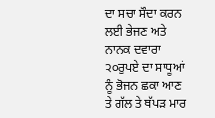ਦਾ ਸਚਾ ਸੌਦਾ ਕਰਨ ਲਈ ਭੇਜਣ ਅਤੇ ਨਾਨਕ ਦਵਾਰਾ ੨੦ਰੁਪਏ ਦਾ ਸਾਧੂਆਂ ਨੂੰ ਭੋਜਨ ਛਕਾ ਆਣ ਤੇ ਗੱਲ ਤੇ ਥੱਪੜ ਮਾਰ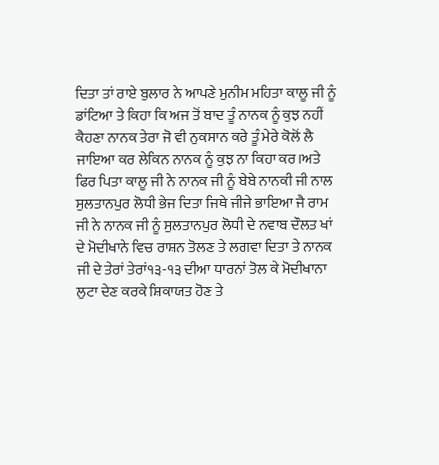ਦਿਤਾ ਤਾਂ ਰਾਏ ਬੁਲਾਰ ਨੇ ਆਪਣੇ ਮੁਨੀਮ ਮਹਿਤਾ ਕਾਲੂ ਜੀ ਨੂੰ ਡਾਂਟਿਆ ਤੇ ਕਿਹਾ ਕਿ ਅਜ ਤੋਂ ਬਾਦ ਤੂੰ ਨਾਨਕ ਨੂੰ ਕੁਝ ਨਹੀਂ ਕੈਹਣਾ ਨਾਨਕ ਤੇਰਾ ਜੋ ਵੀ ਨੁਕਸਾਨ ਕਰੇ ਤੂੰ ਮੇਰੇ ਕੋਲੋਂ ਲੈ ਜਾਇਆ ਕਰ ਲੇਕਿਨ ਨਾਨਕ ਨੂੰ ਕੁਝ ਨਾ ਕਿਹਾ ਕਰ।ਅਤੇ ਫਿਰ ਪਿਤਾ ਕਾਲੂ ਜੀ ਨੇ ਨਾਨਕ ਜੀ ਨੂੰ ਬੇਬੇ ਨਾਨਕੀ ਜੀ ਨਾਲ ਸੁਲਤਾਨਪੁਰ ਲੋਧੀ ਭੇਜ ਦਿਤਾ ਜਿਥੇ ਜੀਜੇ ਭਾਇਆ ਜੈ ਰਾਮ ਜੀ ਨੇ ਨਾਨਕ ਜੀ ਨੂੰ ਸੁਲਤਾਨਪੁਰ ਲੋਧੀ ਦੇ ਨਵਾਬ ਦੌਲਤ ਖਾਂ ਦੇ ਮੋਦੀਖਾਨੇ ਵਿਚ ਰਾਸ਼ਨ ਤੋਲਣ ਤੇ ਲਗਵਾ ਦਿਤਾ ਤੇ ਨਾਨਕ ਜੀ ਦੇ ਤੇਰਾਂ ਤੇਰਾਂ੧੩-੧੩ ਦੀਆ ਧਾਰਨਾਂ ਤੋਲ ਕੇ ਮੋਦੀਖਾਨਾ ਲੁਟਾ ਦੇਣ ਕਰਕੇ ਸ਼ਿਕਾਯਤ ਹੋਣ ਤੇ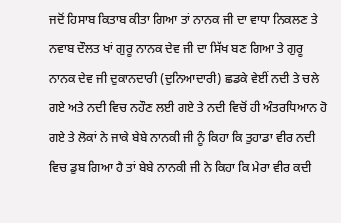ਜਦੋਂ ਹਿਸਾਬ ਕਿਤਾਬ ਕੀਤਾ ਗਿਆ ਤਾਂ ਨਾਨਕ ਜੀ ਦਾ ਵਾਧਾ ਨਿਕਲਣ ਤੇ ਨਵਾਬ ਦੌਲਤ ਖਾਂ ਗੁਰੂ ਨਾਨਕ ਦੇਵ ਜੀ ਦਾ ਸਿੱਖ ਬਣ ਗਿਆ ਤੇ ਗੁਰੂ ਨਾਨਕ ਦੇਵ ਜੀ ਦੁਕਾਨਦਾਰੀ (ਦੁਨਿਆਦਾਰੀ) ਛਡਕੇ ਵੇਈਂ ਨਦੀ ਤੇ ਚਲੇ ਗਏ ਅਤੇ ਨਦੀ ਵਿਚ ਨਹੌਣ ਲਈ ਗਏ ਤੇ ਨਦੀ ਵਿਚੋਂ ਹੀ ਅੰਤਰਧਿਆਨ ਹੋ ਗਏ ਤੇ ਲੋਕਾਂ ਨੇ ਜਾਕੇ ਬੇਬੇ ਨਾਨਕੀ ਜੀ ਨੂੰ ਕਿਹਾ ਕਿ ਤੁਹਾਡਾ ਵੀਰ ਨਦੀ ਵਿਚ ਡੁਬ ਗਿਆ ਹੈ ਤਾਂ ਬੇਬੇ ਨਾਨਕੀ ਜੀ ਨੇ ਕਿਹਾ ਕਿ ਮੇਰਾ ਵੀਰ ਕਦੀ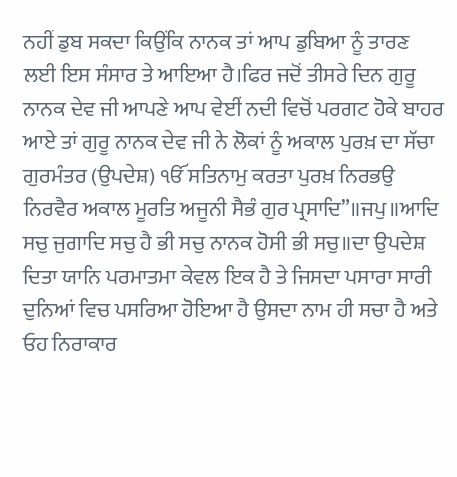ਨਹੀਂ ਡੁਬ ਸਕਦਾ ਕਿਉਂਕਿ ਨਾਨਕ ਤਾਂ ਆਪ ਡੁਬਿਆ ਨੂੰ ਤਾਰਣ ਲਈ ਇਸ ਸੰਸਾਰ ਤੇ ਆਇਆ ਹੈ।ਫਿਰ ਜਦੋਂ ਤੀਸਰੇ ਦਿਨ ਗੁਰੂ ਨਾਨਕ ਦੇਵ ਜੀ ਆਪਣੇ ਆਪ ਵੇਈਂ ਨਦੀ ਵਿਚੋਂ ਪਰਗਟ ਹੋਕੇ ਬਾਹਰ ਆਏ ਤਾਂ ਗੁਰੂ ਨਾਨਕ ਦੇਵ ਜੀ ਨੇ ਲੋਕਾਂ ਨੂੰ ਅਕਾਲ ਪੁਰਖ਼ ਦਾ ਸੱਚਾ ਗੁਰਮੰਤਰ (ਉਪਦੇਸ਼) ੴ ਸਤਿਨਾਮੁ ਕਰਤਾ ਪੁਰਖ਼ ਨਿਰਭਉ ਨਿਰਵੈਰ ਅਕਾਲ ਮੂਰਤਿ ਅਜੂਨੀ ਸੈਭੰ ਗੁਰ ਪ੍ਰਸਾਦਿ”॥ਜਪੁ॥ਆਦਿ ਸਚੁ ਜੁਗਾਦਿ ਸਚੁ ਹੈ ਭੀ ਸਚੁ ਨਾਨਕ ਹੋਸੀ ਭੀ ਸਚੁ॥ਦਾ ਉਪਦੇਸ਼ ਦਿਤਾ ਯਾਨਿ ਪਰਮਾਤਮਾ ਕੇਵਲ ਇਕ ਹੈ ਤੇ ਜਿਸਦਾ ਪਸਾਰਾ ਸਾਰੀ ਦੁਨਿਆਂ ਵਿਚ ਪਸਰਿਆ ਹੋਇਆ ਹੈ ਉਸਦਾ ਨਾਮ ਹੀ ਸਚਾ ਹੈ ਅਤੇ ਓਹ ਨਿਰਾਕਾਰ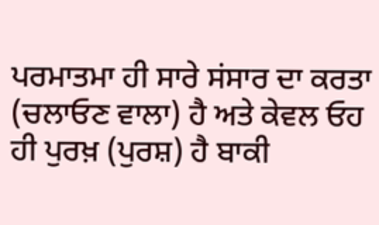ਪਰਮਾਤਮਾ ਹੀ ਸਾਰੇ ਸਂਸਾਰ ਦਾ ਕਰਤਾ (ਚਲਾਓਣ ਵਾਲਾ) ਹੈ ਅਤੇ ਕੇਵਲ ਓਹ ਹੀ ਪੁਰਖ਼ (ਪੁਰਸ਼) ਹੈ ਬਾਕੀ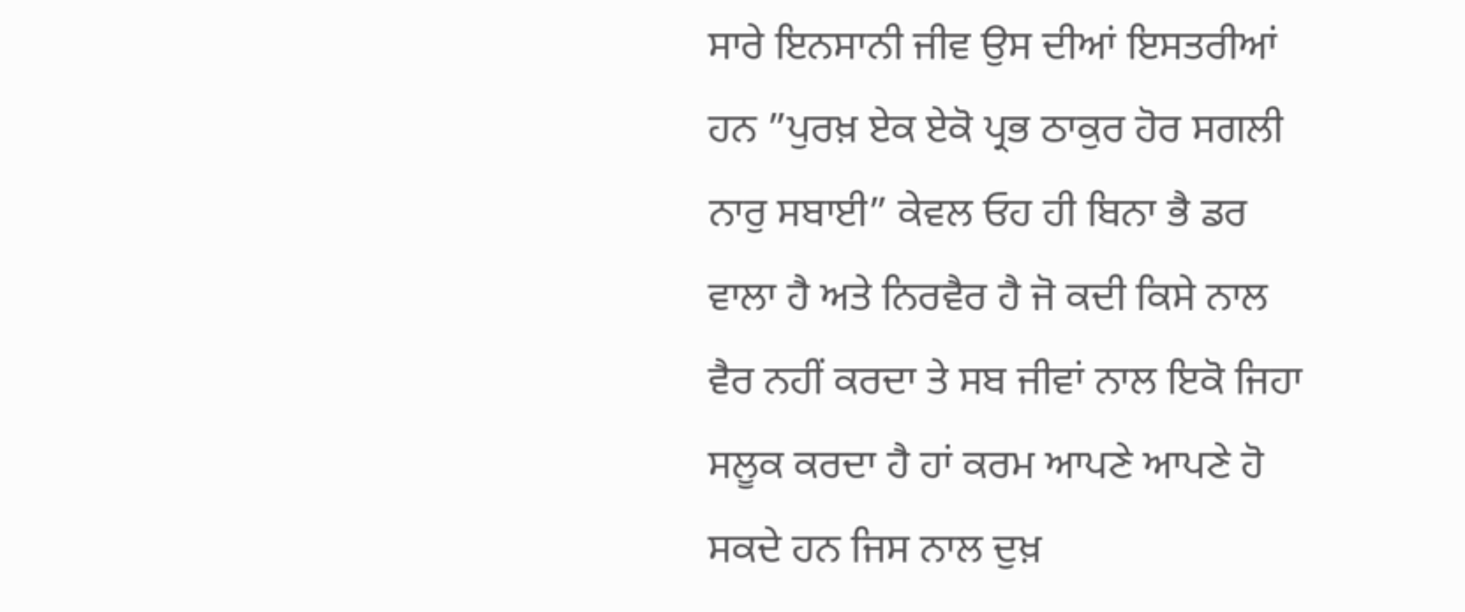ਸਾਰੇ ਇਨਸਾਨੀ ਜੀਵ ਉਸ ਦੀਆਂ ਇਸਤਰੀਆਂ ਹਨ ”ਪੁਰਖ਼ ਏਕ ਏਕੋ ਪ੍ਰਭ ਠਾਕੁਰ ਹੋਰ ਸਗਲੀ ਨਾਰੁ ਸਬਾਈ” ਕੇਵਲ ਓਹ ਹੀ ਬਿਨਾ ਭੈ ਡਰ ਵਾਲਾ ਹੈ ਅਤੇ ਨਿਰਵੈਰ ਹੈ ਜੋ ਕਦੀ ਕਿਸੇ ਨਾਲ ਵੈਰ ਨਹੀਂ ਕਰਦਾ ਤੇ ਸਬ ਜੀਵਾਂ ਨਾਲ ਇਕੋ ਜਿਹਾ ਸਲੂਕ ਕਰਦਾ ਹੈ ਹਾਂ ਕਰਮ ਆਪਣੇ ਆਪਣੇ ਹੋ ਸਕਦੇ ਹਨ ਜਿਸ ਨਾਲ ਦੁਖ਼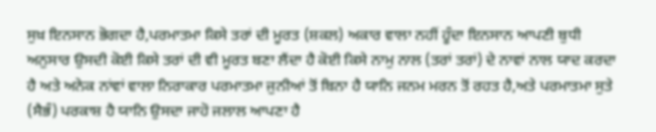ਸੁਖ਼ ਇਨਸਾਨ ਭੋਗਦਾ ਹੈ,ਪਰਮਾਤਮਾ ਕਿਸੇ ਤਰਾਂ ਦੀ ਮੂਰਤ (ਸ਼ਕਲ) ਅਕਾਰ ਵਾਲਾ ਨਹੀਂ ਹੂੰਦਾ ਇਨਸਾਨ ਆਪਣੀ ਬੁਧੀ ਅਨੁਸਾਰ ਉਸਦੀ ਕੋਈ ਕਿਸੇ ਤਰਾਂ ਦੀ ਵੀ ਮੂਰਤ ਬਣਾ ਲੈਂਦਾ ਹੈ ਕੋਈ ਕਿਸੇ ਨਾਮੁ ਨਾਲ (ਤਰਾਂ ਤਰਾਂ) ਦੇ ਨਾਵਾਂ ਨਾਲ ਯਾਦ ਕਰਦਾ ਹੈ ਅਤੇ ਅਨੇਕ ਨਾਂਵਾਂ ਵਾਲਾ ਨਿਰਾਕਾਰ ਪਰਮਾਤਮਾ ਜੁਨੀਆਂ ਤੋਂ ਬਿਨਾ ਹੈ ਯਾਨਿ ਜਨਮ ਮਰਨ ਤੋਂ ਰਹਤ ਹੈ,ਅਤੇ ਪਰਮਾਤਮਾ ਸੁਤੇ (ਸੈਭੰ) ਪਰਕਾਸ਼ ਹੈ ਯਾਨਿ ਉਸਦਾ ਜਾਹੋ ਜਲਾਲ ਆਪਣਾ ਹੈ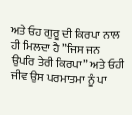ਅਤੇ ਓਹ ਗੁਰੂ ਦੀ ਕਿਰਪਾ ਨਾਲ ਹੀ ਮਿਲਦਾ ਹੈ ”ਜਿਸ ਜਨ ਉਪਰਿ ਤੇਰੀ ਕਿਰਪਾ” ਅਤੇ ਓਹੀ ਜੀਵ ਉਸ ਪਰਮਾਤਮਾ ਨੂੰ ਪਾ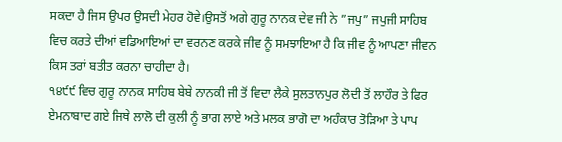ਸਕਦਾ ਹੈ ਜਿਸ ਉਪਰ ਉਸਦੀ ਮੇਹਰ ਹੋਵੇ।ਉਸਤੋਂ ਅਗੇ ਗੁਰੂ ਨਾਨਕ ਦੇਵ ਜੀ ਨੇ ”ਜਪੁ” ਜਪੁਜੀ ਸਾਹਿਬ ਵਿਚ ਕਰਤੇ ਦੀਆਂ ਵਡਿਆਇਆਂ ਦਾ ਵਰਨਣ ਕਰਕੇ ਜੀਵ ਨੂੰ ਸਮਝਾਇਆ ਹੈ ਕਿ ਜੀਵ ਨੂੰ ਆਪਣਾ ਜੀਵਨ ਕਿਸ ਤਰਾਂ ਬਤੀਤ ਕਰਨਾ ਚਾਹੀਦਾ ਹੈ।
੧੪੯੯ ਵਿਚ ਗੁਰੂ ਨਾਨਕ ਸਾਹਿਬ ਬੇਬੇ ਨਾਨਕੀ ਜੀ ਤੋਂ ਵਿਦਾ ਲੈਕੇ ਸੁਲਤਾਨਪੁਰ ਲੋਦੀ ਤੋਂ ਲਾਹੌਰ ਤੇ ਫਿਰ ਏਮਨਾਬਾਦ ਗਏ ਜਿਥੇ ਲਾਲੋ ਦੀ ਕੁਲੀ ਨੂੰ ਭਾਗ ਲਾਏ ਅਤੇ ਮਲਕ ਭਾਗੋ ਦਾ ਅਹੰਕਾਰ ਤੋੜਿਆ ਤੇ ਪਾਪ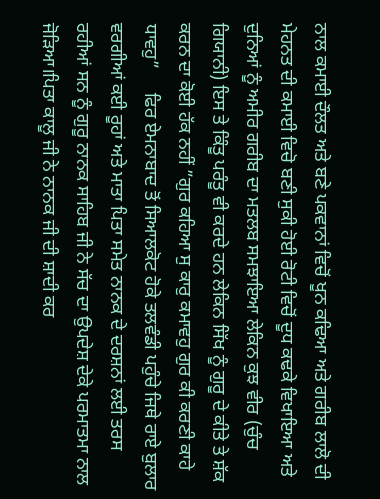ਨਾਲ ਕਮਾਈ ਦੌਲਤ ਅਤੇ ਬਣੇ ਪਕਵਾਨਾਂ ਵਿਚੋਂ ਖੂਨ ਕਢਿਆ ਅਤੇ ਗਰੀਬ ਲਾਲੋ ਦੀ ਮੇਹਨਤ ਦੀ ਕਮਾਈ ਵਿਚੋ ਬਣੀ ਸੁਕੀ ਹੋਈ ਰੋਟੀ ਵਿਚੋਂ ਦੂਧ ਕਢਕੇ ਵਿਖਾਇਆ ਅਤੇ ਦੁਨਿਆਂ ਨੂੰ ਅਮੀਰ ਗਰੀਬ ਦਾ ਮਤਲਬ ਸਮਝਾਇਆ ਲੇਕਿਨ ਕੁਝ ਵੀਰ (ਚੁੰਚ ਗਿਯਾਨੀ) ਇਸ ਤੇ ਕਿੰਤੂ ਪਰੰਤੂ ਵੀ ਕਰਦੇ ਹਨ ਲੇਕਿਨ ਸਿੱਖ ਨੂੰ ਗੁਰੂ ਦੇ ਕੀਤੇ ਤੇ ਸ਼ੱਕ ਕਰਨ ਦਾ ਕੋਈ ਹੱਕ ਨਹੀਂ ”ਗੁਰ ਕਹਿਆ ਸੁ ਕਾਰੁ ਕਮਾਵਹੁ ਗੁਰ ਕੀ ਕਰਣੀ ਕਾਹੇ ਧਾਵਹੁ”     ਫਿਰ ਏਮਨਾਬਾਦ ਤੋਂ ਸਿਆਲਕੋਟ ਹੋਕੇ ਤਲਵੰਡੀ ਪਹੁੰਚੇ ਜਿਥੇ ਰਾਏ ਬੁਲਾਰ ਵਰਗੀਆਂ ਕਈ ਰੂਹਾਂ ਅਤੇ ਮਾਤਾ ਪਿਤਾ ਸਮੇਤ ਨਾਨਕ ਦੇ ਦਰਸ਼ਨਾਂ ਲਈ ਤਰਸ ਰਹੀਆਂ ਸਨ ਨੂੰ ਗੁਰੂ ਨਾਨਕ ਸਾਹਿਬ ਜੀ ਨੇ ਸੱਚ ਦਾ ਉਪਦੇਸ਼ ਦੇਕੇ ਪਰਮਾਤਮਾ ਨਾਲ ਜੋੜਿਆ।ਪਿਤਾ ਕਾਲੂ ਜੀ ਨੇ ਨਾਨਕ ਜੀ ਦੀ ਸ਼ਾਦੀ ਕਰ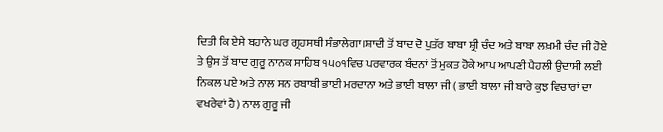ਦਿਤੀ ਕਿ ਏਸੇ ਬਹਾਨੇ ਘਰ ਗ੍ਰਹਸਥੀ ਸੰਭਾਲੇਗਾ।ਸ਼ਾਦੀ ਤੋਂ ਬਾਦ ਦੋ ਪੁਤੱਰ ਬਾਬਾ ਸ਼੍ਰੀ ਚੰਦ ਅਤੇ ਬਾਬਾ ਲਖ਼ਮੀ ਚੰਦ ਜੀ ਹੋਏ ਤੇ ਉਸ ਤੋਂ ਬਾਦ ਗੁਰੂ ਨਾਨਕ ਸਾਹਿਬ ੧੫੦੧ਵਿਚ ਪਰਵਾਰਕ ਬੰਦਨਾਂ ਤੋਂ ਮੁਕਤ ਹੋਕੇ ਆਪ ਆਪਣੀ ਪੈਹਲੀ ਉਦਾਸੀ ਲਈ ਨਿਕਲ ਪਏ ਅਤੇ ਨਾਲ ਸਨ ਰਬਾਬੀ ਭਾਈ ਮਰਦਾਨਾ ਅਤੇ ਭਾਈ ਬਾਲਾ ਜੀ ( ਭਾਈ ਬਾਲਾ ਜੀ ਬਾਰੇ ਕੁਝ ਵਿਚਾਰਾਂ ਦਾ ਵਖਰੇਵਾਂ ਹੈ) ਨਾਲ ਗੁਰੂ ਜੀ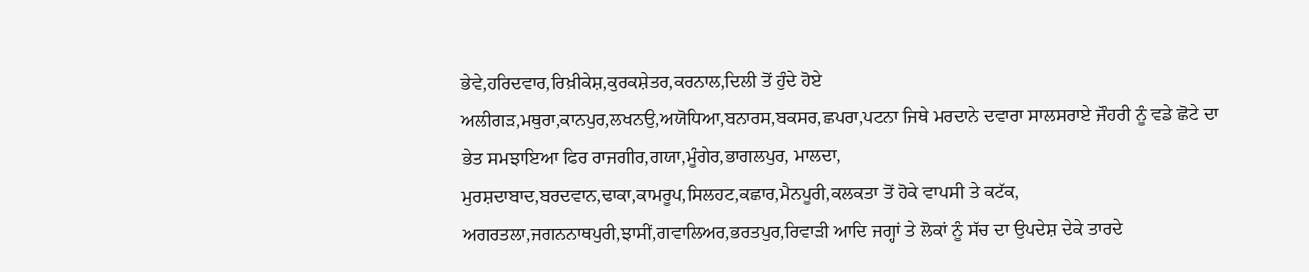ਭੇਵੇ,ਹਰਿਦਵਾਰ,ਰਿਖ਼ੀਕੇਸ਼,ਕੁਰਕਸ਼ੇਤਰ,ਕਰਨਾਲ,ਦਿਲੀ ਤੋਂ ਹੁੰਦੇ ਹੋਏ ਅਲੀਗੜ,ਮਥੁਰਾ,ਕਾਨਪੁਰ,ਲਖਨਉ,ਅਯੋਧਿਆ,ਬਨਾਰਸ,ਬਕਸਰ,ਛਪਰਾ,ਪਟਨਾ ਜਿਥੇ ਮਰਦਾਨੇ ਦਵਾਰਾ ਸਾਲਸਰਾਏ ਜੌਹਰੀ ਨੂੰ ਵਡੇ ਛੋਟੇ ਦਾ ਭੇਤ ਸਮਝਾਇਆ ਫਿਰ ਰਾਜਗੀਰ,ਗਯਾ,ਮੂੰਗੇਰ,ਭਾਗਲਪੁਰ, ਮਾਲਦਾ,
ਮੁਰਸ਼ਦਾਬਾਦ,ਬਰਦਵਾਨ,ਢਾਕਾ,ਕਾਮਰੂਪ,ਸਿਲਹਟ,ਕਛਾਰ,ਮੈਨਪੂਰੀ,ਕਲਕਤਾ ਤੋਂ ਹੋਕੇ ਵਾਪਸੀ ਤੇ ਕਟੱਕ, ਅਗਰਤਲਾ,ਜਗਨਨਾਥਪੁਰੀ,ਝਾਸੀਂ,ਗਵਾਲਿਅਰ,ਭਰਤਪੁਰ,ਰਿਵਾੜੀ ਆਦਿ ਜਗ੍ਹਾਂ ਤੇ ਲੋਕਾਂ ਨੂੰ ਸੱਚ ਦਾ ਉਪਦੇਸ਼ ਦੇਕੇ ਤਾਰਦੇ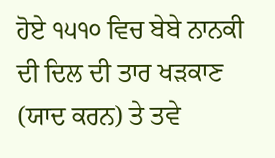ਹੋਏ ੧੫੧੦ ਵਿਚ ਬੇਬੇ ਨਾਨਕੀ ਦੀ ਦਿਲ ਦੀ ਤਾਰ ਖੜਕਾਣ (ਯਾਦ ਕਰਨ) ਤੇ ਤਵੇ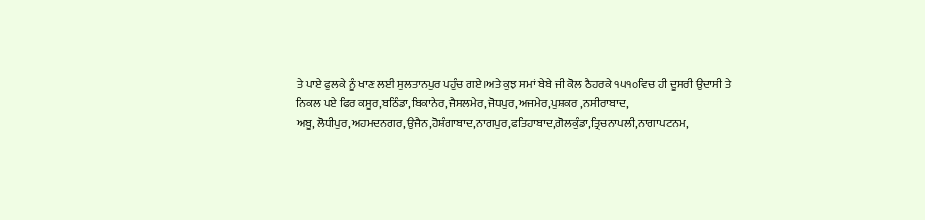ਤੇ ਪਾਏ ਫੁਲਕੇ ਨੂੰ ਖਾਣ ਲਈ ਸੁਲਤਾਨਪੁਰ ਪਹੁੰਚ ਗਏ।ਅਤੇ ਕੁਝ ਸਮਾਂ ਬੇਬੇ ਜੀ ਕੋਲ ਠੈਹਰਕੇ ੧੫੧੦ਵਿਚ ਹੀ ਦੂਸਰੀ ਉਦਾਸੀ ਤੇ ਨਿਕਲ ਪਏ ਫਿਰ ਕਸੂਰ,ਬਠਿੰਡਾ,ਬਿਕਾਨੇਰ,ਜੈਸਲਮੇਰ,ਜੋਧਪੁਰ,ਅਜਮੇਰ,ਪੁਸ਼ਕਰ ,ਨਸੀਰਾਬਾਦ,
ਅਬੂ, ਲੋਧੀਪੁਰ,ਅਹਮਦਨਗਰ,ਉਜੈਨ,ਹੋਸ਼ੰਗਾਬਾਦ,ਨਾਗਪੁਰ,ਫਤਿਹਾਬਾਦ,ਗੋਲਕੁੰਡਾ,ਤ੍ਰਿਚਨਾਪਲੀ,ਨਾਗਾਪਟਨਮ,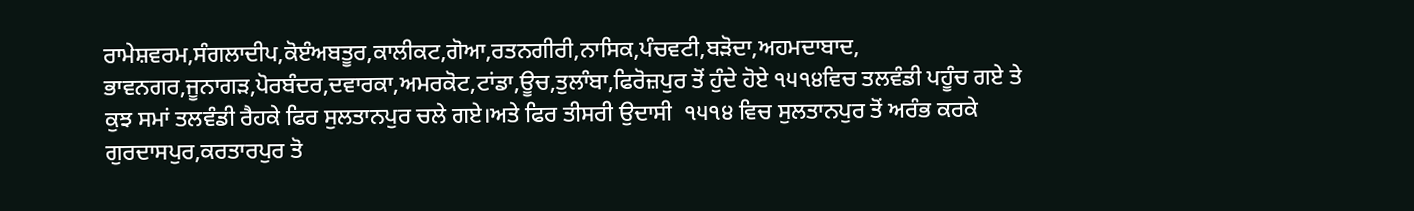ਰਾਮੇਸ਼ਵਰਮ,ਸੰਗਲਾਦੀਪ,ਕੋੲੰਅਬਤੂਰ,ਕਾਲੀਕਟ,ਗੋਆ,ਰਤਨਗੀਰੀ,ਨਾਸਿਕ,ਪੰਚਵਟੀ,ਬੜੋਦਾ,ਅਹਮਦਾਬਾਦ,
ਭਾਵਨਗਰ,ਜੂਨਾਗੜ,ਪੋਰਬੰਦਰ,ਦਵਾਰਕਾ,ਅਮਰਕੋਟ,ਟਾਂਡਾ,ਊਚ,ਤੁਲਾੰਬਾ,ਫਿਰੋਜ਼ਪੁਰ ਤੋਂ ਹੁੰਦੇ ਹੋਏ ੧੫੧੪ਵਿਚ ਤਲਵੰਡੀ ਪਹੂੰਚ ਗਏ ਤੇ ਕੁਝ ਸਮਾਂ ਤਲਵੰਡੀ ਰੈਹਕੇ ਫਿਰ ਸੁਲਤਾਨਪੁਰ ਚਲੇ ਗਏ।ਅਤੇ ਫਿਰ ਤੀਸਰੀ ਉਦਾਸੀ  ੧੫੧੪ ਵਿਚ ਸੁਲਤਾਨਪੁਰ ਤੋਂ ਅਰੰਭ ਕਰਕੇ ਗੁਰਦਾਸਪੁਰ,ਕਰਤਾਰਪੁਰ ਤੋ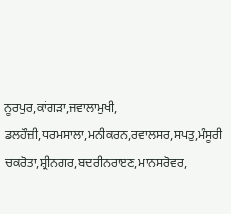ਨੂਰਪੁਰ,ਕਾਂਗੜਾ,ਜਵਾਲਾਮੁਖੀ, ਡਲਹੌਜ਼ੀ,ਧਰਮਸਾਲਾ,ਮਨੀਕਰਨ,ਰਵਾਲਸਰ,ਸਪਤੁ,ਮੰਸੂਰੀ ਚਕਰੋਤਾ,ਸ਼੍ਰੀਨਗਰ,ਬਦਰੀਨਰਾੲਣ,ਮਾਨਸਰੋਵਰ,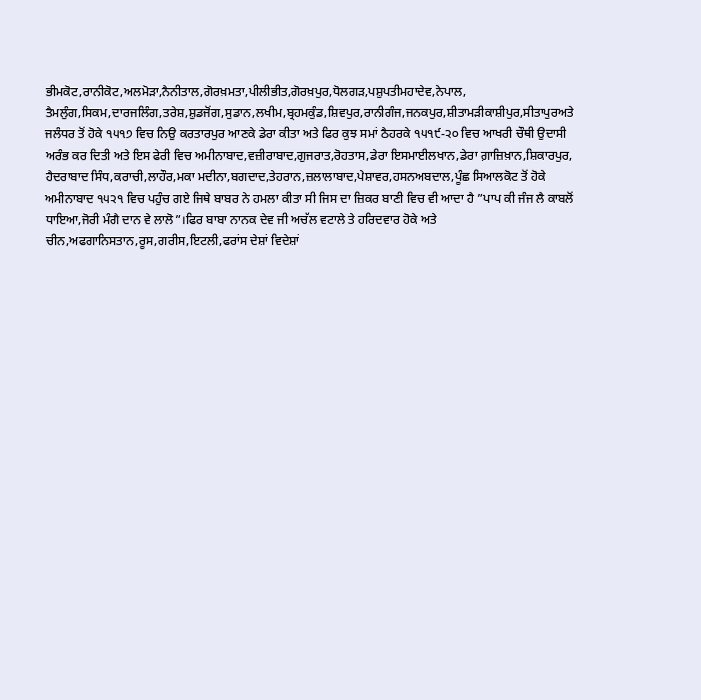ਭੀਮਕੋਟ,ਰਾਨੀਕੋਟ,ਅਲਮੋੜਾ,ਨੈਨੀਤਾਲ,ਗੋਰਖ਼ਮਤਾ,ਪੀਲੀਭੀਤ,ਗੋਰਖ਼ਪੁਰ,ਧੋਲਗੜ,ਪਸ਼ੁਪਤੀਮਹਾਦੇਵ,ਨੇਪਾਲ,
ਤੈਮਲੁੰਗ,ਸਿਕਮ,ਦਾਰਜਲਿੰਗ,ਤਰੇਸ਼,ਸ਼ੁਡਜੋਂਗ,ਸੁਡਾਨ,ਲਖੀਮ,ਬ੍ਰਹਮਕੁੰਡ,ਸ਼ਿਵਪੁਰ,ਰਾਨੀਗੰਜ,ਜਨਕਪੁਰ,ਸ਼ੀਤਾਮੜੀਕਾਸ਼ੀਪੁਰ,ਸੀਤਾਪੁਰਅਤੇ ਜਲੰਧਰ ਤੋਂ ਹੋਕੇ ੧੫੧੭ ਵਿਚ ਨਿਉ ਕਰਤਾਰਪੁਰ ਆਣਕੇ ਡੇਰਾ ਕੀਤਾ ਅਤੇ ਫਿਰ ਕੁਝ ਸਮਾਂ ਠੈਹਰਕੇ ੧੫੧੯-੨੦ ਵਿਚ ਆਖਰੀ ਚੌਥੀ ਉਦਾਸੀ ਅਰੰਭ ਕਰ ਦਿਤੀ ਅਤੇ ਇਸ ਫੇਰੀ ਵਿਚ ਅਮੀਨਾਬਾਦ,ਵਜ਼ੀਰਾਬਾਦ,ਗੁਜਰਾਤ,ਰੋਹਤਾਸ,ਡੇਰਾ ਇਸਮਾਈਲਖਾਨ,ਡੇਰਾ ਗ਼ਾਜ਼ਿਖ਼ਾਨ,ਸ਼ਿਕਾਰਪੁਰ, ਹੈਦਰਾਬਾਦ ਸਿੰਧ,ਕਰਾਚੀ,ਲਾਹੌਰ,ਮਕਾ ਮਦੀਨਾ,ਬਗਦਾਦ,ਤੇਹਰਾਨ,ਜ਼ਲਾਲਾਬਾਦ,ਪੇਸ਼ਾਵਰ,ਹਸਨਅਬਦਾਲ,ਪੂੰਛ ਸਿਆਲਕੋਟ ਤੋਂ ਹੋਕੇ ਅਮੀਨਾਬਾਦ ੧੫੨੧ ਵਿਚ ਪਹੁੰਚ ਗਏ ਜਿਥੇ ਬਾਬਰ ਨੇ ਹਮਲਾ ਕੀਤਾ ਸੀ ਜਿਸ ਦਾ ਜ਼ਿਕਰ ਬਾਣੀ ਵਿਚ ਵੀ ਆਦਾ ਹੈ ”ਪਾਪ ਕੀ ਜੰਜ ਲੈ ਕਾਬਲੋਂ ਧਾਇਆ,ਜੋਰੀ ਮੰਗੈ ਦਾਨ ਵੇ ਲਾਲੋ”।ਫਿਰ ਬਾਬਾ ਨਾਨਕ ਦੇਵ ਜੀ ਅਚੱਲ ਵਟਾਲੇ ਤੇ ਹਰਿਦਵਾਰ ਹੋਕੇ ਅਤੇ ਚੀਨ,ਅਫਗਾਨਿਸਤਾਨ,ਰੂਸ,ਗਰੀਸ,ਇਟਲੀ,ਫਰਾਂਸ ਦੇਸ਼ਾਂ ਵਿਦੇਸ਼ਾਂ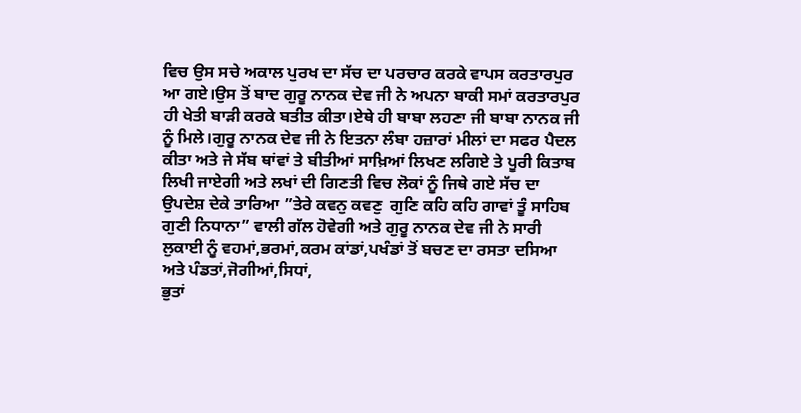ਵਿਚ ਉਸ ਸਚੇ ਅਕਾਲ ਪੁਰਖ ਦਾ ਸੱਚ ਦਾ ਪਰਚਾਰ ਕਰਕੇ ਵਾਪਸ ਕਰਤਾਰਪੁਰ ਆ ਗਏ।ਉਸ ਤੋਂ ਬਾਦ ਗੁਰੂ ਨਾਨਕ ਦੇਵ ਜੀ ਨੇ ਅਪਨਾ ਬਾਕੀ ਸਮਾਂ ਕਰਤਾਰਪੁਰ ਹੀ ਖੇਤੀ ਬਾੜੀ ਕਰਕੇ ਬਤੀਤ ਕੀਤਾ।ਏਥੇ ਹੀ ਬਾਬਾ ਲਹਣਾ ਜੀ ਬਾਬਾ ਨਾਨਕ ਜੀ ਨੂੰ ਮਿਲੇ।ਗੁਰੂ ਨਾਨਕ ਦੇਵ ਜੀ ਨੇ ਇਤਨਾ ਲੰਬਾ ਹਜ਼ਾਰਾਂ ਮੀਲਾਂ ਦਾ ਸਫਰ ਪੈਦਲ ਕੀਤਾ ਅਤੇ ਜੇ ਸੱਬ ਥਾਂਵਾਂ ਤੇ ਬੀਤੀਆਂ ਸਾਖ਼ਿਆਂ ਲਿਖਣ ਲਗਿਏ ਤੇ ਪੂਰੀ ਕਿਤਾਬ ਲਿਖੀ ਜਾਏਗੀ ਅਤੇ ਲਖਾਂ ਦੀ ਗਿਣਤੀ ਵਿਚ ਲੋਕਾਂ ਨੂੰ ਜਿਥੇ ਗਏ ਸੱਚ ਦਾ ਉਪਦੇਸ਼ ਦੇਕੇ ਤਾਰਿਆ ”ਤੇਰੇ ਕਵਨੁ ਕਵਣੁ  ਗੁਣਿ ਕਹਿ ਕਹਿ ਗਾਵਾਂ ਤੂੰ ਸਾਹਿਬ ਗੁਣੀ ਨਿਧਾਨਾ” ਵਾਲੀ ਗੱਲ ਹੋਵੇਗੀ ਅਤੇ ਗੁਰੂ ਨਾਨਕ ਦੇਵ ਜੀ ਨੇ ਸਾਰੀ ਲੁਕਾਈ ਨੂੰ ਵਹਮਾਂ,ਭਰਮਾਂ,ਕਰਮ ਕਾਂਡਾਂ,ਪਖੰਡਾਂ ਤੋਂ ਬਚਣ ਦਾ ਰਸਤਾ ਦਸਿਆ ਅਤੇ ਪੰਡਤਾਂ,ਜੋਗੀਆਂ,ਸਿਧਾਂ,
ਭੁਤਾਂ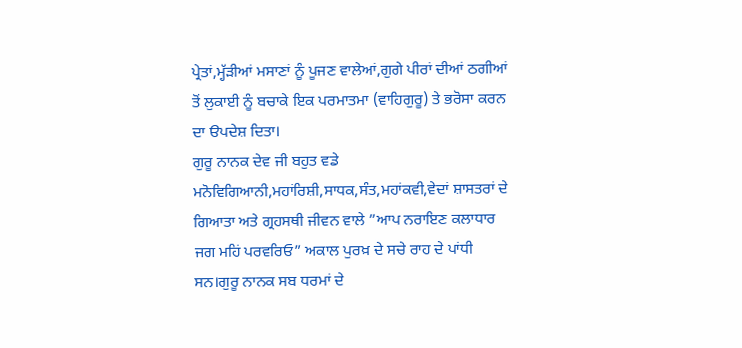ਪ੍ਰੇਤਾਂ,ਮ੍ਹੱੜੀਆਂ ਮਸਾਣਾਂ ਨੂੰ ਪੂਜਣ ਵਾਲੇਆਂ,ਗੁਗੇ ਪੀਰਾਂ ਦੀਆਂ ਠਗੀਆਂ ਤੋਂ ਲੁਕਾਈ ਨੂੰ ਬਚਾਕੇ ਇਕ ਪਰਮਾਤਮਾ (ਵਾਹਿਗੁਰੂ) ਤੇ ਭਰੋਸਾ ਕਰਨ ਦਾ ੳਪਦੇਸ਼ ਦਿਤਾ।
ਗੁਰੂ ਨਾਨਕ ਦੇਵ ਜੀ ਬਹੁਤ ਵਡੇ ਮਨੋਵਿਗਿਆਨੀ,ਮਹਾਂਰਿਸ਼ੀ,ਸਾਧਕ,ਸੰਤ,ਮਹਾਂਕਵੀ,ਵੇਦਾਂ ਸ਼ਾਸਤਰਾਂ ਦੇ ਗਿਆਤਾ ਅਤੇ ਗ੍ਰਹਸਥੀ ਜੀਵਨ ਵਾਲੇ ”ਆਪ ਨਰਾਇਣ ਕਲਾਧਾਰ ਜਗ ਮਹਿਂ ਪਰਵਰਿਓ” ਅਕਾਲ ਪੁਰਖ਼ ਦੇ ਸਚੇ ਰਾਹ ਦੇ ਪਾਂਧੀ ਸਨ।ਗੁਰੂ ਨਾਨਕ ਸਬ ਧਰਮਾਂ ਦੇ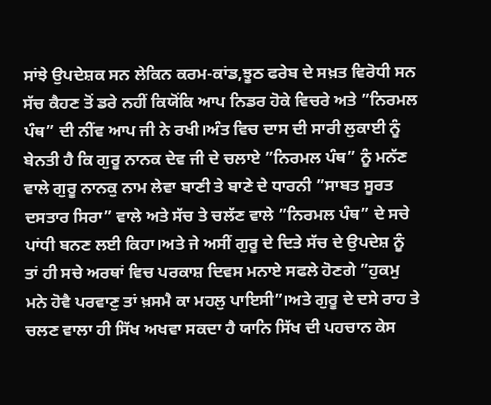ਸਾਂਝੇ ਉਪਦੇਸ਼ਕ ਸਨ ਲੇਕਿਨ ਕਰਮ-ਕਾਂਡ,ਝੂਠ ਫਰੇਬ ਦੇ ਸਖ਼ਤ ਵਿਰੋਧੀ ਸਨ ਸੱਚ ਕੈਹਣ ਤੋਂ ਡਰੇ ਨਹੀਂ ਕਿਯੋਂਕਿ ਆਪ ਨਿਡਰ ਹੋਕੇ ਵਿਚਰੇ ਅਤੇ ”ਨਿਰਮਲ ਪੰਥ” ਦੀ ਨੀਂਵ ਆਪ ਜੀ ਨੇ ਰਖੀ।ਅੰਤ ਵਿਚ ਦਾਸ ਦੀ ਸਾਰੀ ਲੁਕਾਈ ਨੂੰ ਬੇਨਤੀ ਹੈ ਕਿ ਗੁਰੂ ਨਾਨਕ ਦੇਵ ਜੀ ਦੇ ਚਲਾਏ ”ਨਿਰਮਲ ਪੰਥ” ਨੂੰ ਮਨੱਣ ਵਾਲੇ ਗੁਰੂ ਨਾਨਕੁ ਨਾਮ ਲੇਵਾ ਬਾਣੀ ਤੇ ਬਾਣੇ ਦੇ ਧਾਰਨੀ ”ਸਾਬਤ ਸੂਰਤ ਦਸਤਾਰ ਸਿਰਾ” ਵਾਲੇ ਅਤੇ ਸੱਚ ਤੇ ਚਲੱਣ ਵਾਲੇ ”ਨਿਰਮਲ ਪੰਥ” ਦੇ ਸਚੇ ਪਾਂਧੀ ਬਨਣ ਲਈ ਕਿਹਾ।ਅਤੇ ਜੇ ਅਸੀਂ ਗੁਰੂ ਦੇ ਦਿਤੇ ਸੱਚ ਦੇ ਉਪਦੇਸ਼ ਨੂੰ ਤਾਂ ਹੀ ਸਚੇ ਅਰਥਾਂ ਵਿਚ ਪਰਕਾਸ਼ ਦਿਵਸ ਮਨਾਏ ਸਫਲੇ ਹੋਣਗੇ ”ਹੁਕਮੁ ਮਨੇ ਹੋਵੈ ਪਰਵਾਣੁ ਤਾਂ ਖ਼ਸਮੈ ਕਾ ਮਹਲੁ ਪਾਇਸੀ”।ਅਤੇ ਗੁਰੂ ਦੇ ਦਸੇ ਰਾਹ ਤੇ ਚਲਣ ਵਾਲਾ ਹੀ ਸਿੱਖ ਅਖਵਾ ਸਕਦਾ ਹੈ ਯਾਨਿ ਸਿੱਖ ਦੀ ਪਹਚਾਨ ਕੇਸ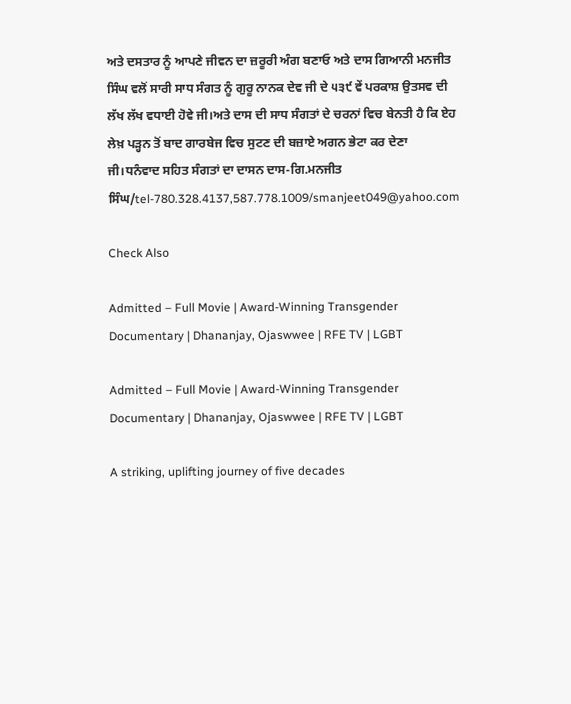ਅਤੇ ਦਸਤਾਰ ਨੂੰ ਆਪਣੇ ਜੀਵਨ ਦਾ ਜ਼ਰੂਰੀ ਅੰਗ ਬਣਾਓ ਅਤੇ ਦਾਸ ਗਿਆਨੀ ਮਨਜੀਤ ਸਿੰਘ ਵਲੋਂ ਸਾਰੀ ਸਾਧ ਸੰਗਤ ਨੂੰ ਗੁਰੂ ਨਾਨਕ ਦੇਵ ਜੀ ਦੇ ੫੩੯ ਵੇਂ ਪਰਕਾਸ਼ ਉਤਸਵ ਦੀ ਲੱਖ ਲੱਖ ਵਧਾਈ ਹੋਵੇ ਜੀ।ਅਤੇ ਦਾਸ ਦੀ ਸਾਧ ਸੰਗਤਾਂ ਦੇ ਚਰਨਾਂ ਵਿਚ ਬੇਨਤੀ ਹੈ ਕਿ ਏਹ ਲੇਖ਼ ਪੜ੍ਹਨ ਤੋਂ ਬਾਦ ਗਾਰਬੇਜ ਵਿਚ ਸੁਟਣ ਦੀ ਬਜ਼ਾਏ ਅਗਨ ਭੇਟਾ ਕਰ ਦੇਣਾ ਜੀ।ਧਨੰਵਾਦ ਸਹਿਤ ਸੰਗਤਾਂ ਦਾ ਦਾਸਨ ਦਾਸ-ਗਿ.ਮਨਜੀਤ ਸਿੰਘ/tel-780.328.4137,587.778.1009/smanjeet049@yahoo.com

Check Also

Admitted – Full Movie | Award-Winning Transgender Documentary | Dhananjay, Ojaswwee | RFE TV | LGBT

Admitted – Full Movie | Award-Winning Transgender Documentary | Dhananjay, Ojaswwee | RFE TV | LGBT

A striking, uplifting journey of five decades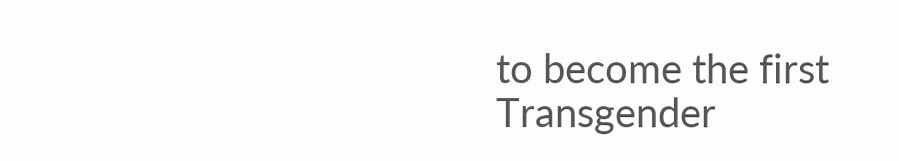to become the first Transgender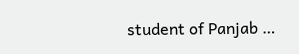student of Panjab …